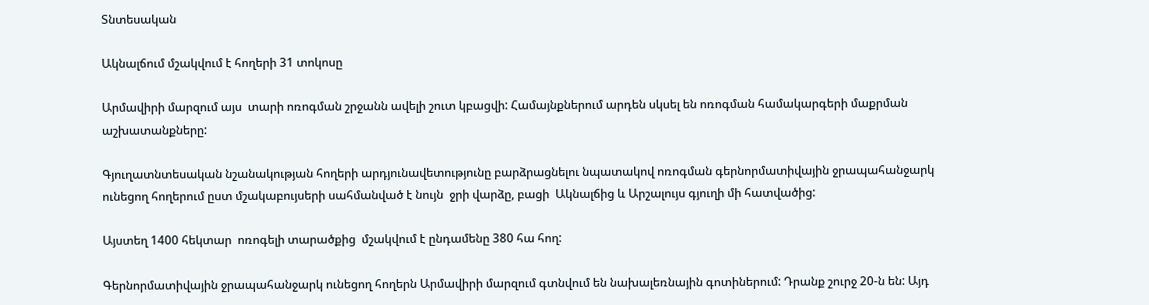Տնտեսական

Ակնալճում մշակվում է հողերի 31 տոկոսը

Արմավիրի մարզում այս  տարի ոռոգման շրջանն ավելի շուտ կբացվի: Համայնքներում արդեն սկսել են ոռոգման համակարգերի մաքրման աշխատանքները:

Գյուղատնտեսական նշանակության հողերի արդյունավետությունը բարձրացնելու նպատակով ոռոգման գերնորմատիվային ջրապահանջարկ ունեցող հողերում ըստ մշակաբույսերի սահմանված է նույն  ջրի վարձը, բացի  Ակնալճից և Արշալույս գյուղի մի հատվածից:

Այստեղ 1400 հեկտար  ոռոգելի տարածքից  մշակվում է ընդամենը 380 հա հող:

Գերնորմատիվային ջրապահանջարկ ունեցող հողերն Արմավիրի մարզում գտնվում են նախալեռնային գոտիներում: Դրանք շուրջ 20-ն են: Այդ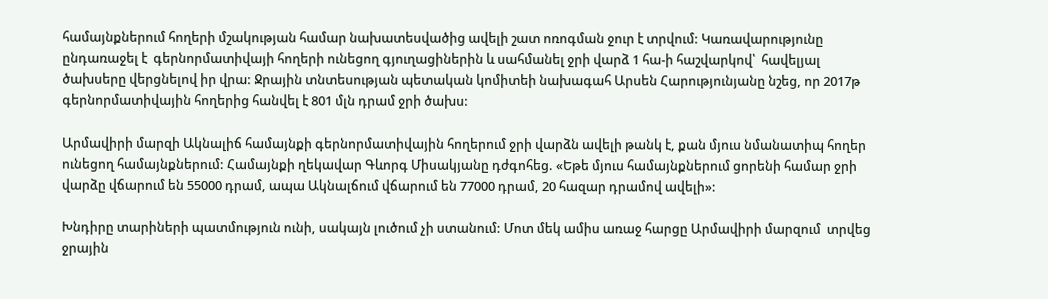համայնքներում հողերի մշակության համար նախատեսվածից ավելի շատ ոռոգման ջուր է տրվում: Կառավարությունը ընդառաջել է  գերնորմատիվայի հողերի ունեցող գյուղացիներին և սահմանել ջրի վարձ 1 հա-ի հաշվարկով՝  հավելյալ ծախսերը վերցնելով իր վրա: Ջրային տնտեսության պետական կոմիտեի նախագահ Արսեն Հարությունյանը նշեց, որ 2017թ գերնորմատիվային հողերից հանվել է 801 մլն դրամ ջրի ծախս:

Արմավիրի մարզի Ակնալիճ համայնքի գերնորմատիվային հողերում ջրի վարձն ավելի թանկ է, քան մյուս նմանատիպ հողեր ունեցող համայնքներում: Համայնքի ղեկավար Գևորգ Միսակյանը դժգոհեց. «Եթե մյուս համայնքներում ցորենի համար ջրի վարձը վճարում են 55000 դրամ, ապա Ակնալճում վճարում են 77000 դրամ, 20 հազար դրամով ավելի»:

Խնդիրը տարիների պատմություն ունի, սակայն լուծում չի ստանում: Մոտ մեկ ամիս առաջ հարցը Արմավիրի մարզում  տրվեց   ջրային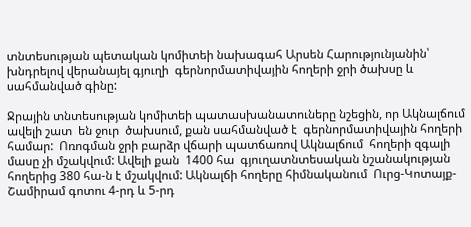տնտեսության պետական կոմիտեի նախագահ Արսեն Հարությունյանին՝ խնդրելով վերանայել գյուղի  գերնորմատիվային հողերի ջրի ծախսը և սահմանված գինը:

Ջրային տնտեսության կոմիտեի պատասխանատուները նշեցին, որ Ակնալճում ավելի շատ  են ջուր  ծախսում, քան սահմանված է  գերնորմատիվային հողերի համար:  Ոռոգման ջրի բարձր վճարի պատճառով Ակնալճում  հողերի զգալի մասը չի մշակվում: Ավելի քան  1400 հա  գյուղատնտեսական նշանակության հողերից 380 հա-ն է մշակվում: Ակնալճի հողերը հիմնականում  Ուրց-Կոտայք-Շամիրամ գոտու 4-րդ և 5-րդ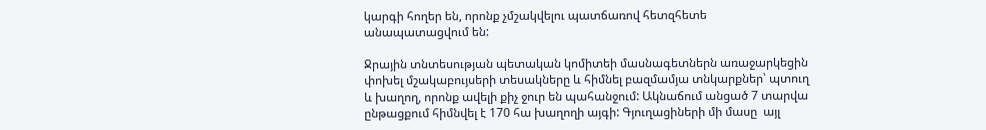կարգի հողեր են, որոնք չմշակվելու պատճառով հետզհետե  անապատացվում են:

Ջրային տնտեսության պետական կոմիտեի մասնագետներն առաջարկեցին փոխել մշակաբույսերի տեսակները և հիմնել բազմամյա տնկարքներ՝ պտուղ և խաղող, որոնք ավելի քիչ ջուր են պահանջում: Ակնաճում անցած 7 տարվա ընթացքում հիմնվել է 170 հա խաղողի այգի: Գյուղացիների մի մասը  այլ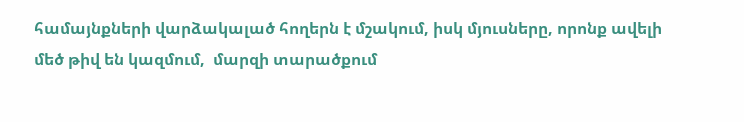համայնքների վարձակալած հողերն է մշակում, իսկ մյուսները, որոնք ավելի մեծ թիվ են կազմում,  մարզի տարածքում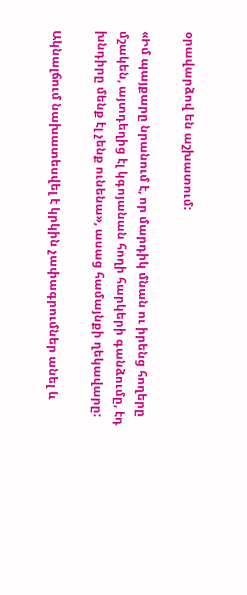օրավարձով են աշխատում:

«Իմ պայքարը նրանում է, որ մարդիկ մնան ու իրենց հողերը մշակեն, այտդեղից էլ կգոյանան հողի հարկերի գանձումը, էդ խնդիրը մենք էլ չենք ունենա», ասաց համայնքի ղեկավարը:

Ակնալճում նախատեսվել է կրկին չափագրումներ անել և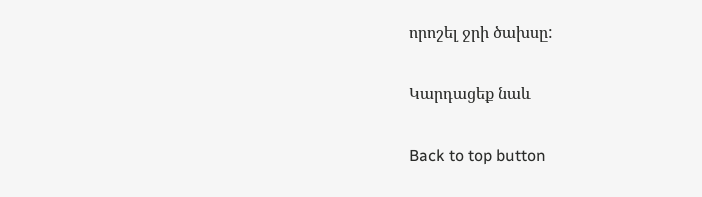որոշել ջրի ծախսը:

Կարդացեք նաև

Back to top button